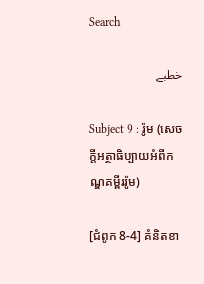Search

خطبے

Subject 9 : រ៉ូម (សេចក្តីអត្ថាធិប្បាយអំពីកណ្ឌគម្ពីររ៉ូម)

[ជំពូក 8-4] គំនិតខា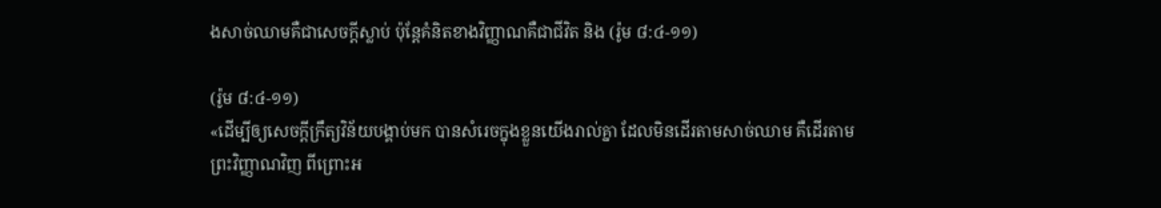ងសាច់ឈាមគឺជាសេចក្តីស្លាប់ ប៉ុន្តែគំនិតខាងវិញ្ញាណគឺជាជីវិត និង (រ៉ូម ៨:៤-១១)

(រ៉ូម ៨:៤-១១)
«ដើម្បីឲ្យសេចក្តីក្រឹត្យវិន័យបង្គាប់មក បានសំរេចក្នុងខ្លួនយើងរាល់គ្នា ដែលមិនដើរតាមសាច់ឈាម គឺដើរតាមព្រះវិញ្ញាណវិញ ពីព្រោះអ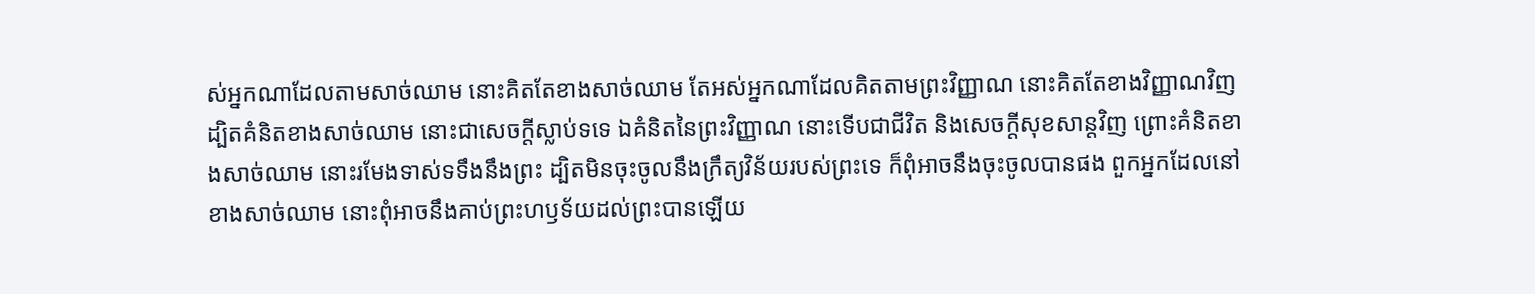ស់អ្នកណាដែលតាមសាច់ឈាម នោះគិតតែខាងសាច់ឈាម តែអស់អ្នកណាដែលគិតតាមព្រះវិញ្ញាណ នោះគិតតែខាងវិញ្ញាណវិញ ដ្បិតគំនិតខាងសាច់ឈាម នោះជាសេចក្តីស្លាប់ទទេ ឯគំនិតនៃព្រះវិញ្ញាណ នោះទើបជាជីវិត និងសេចក្តីសុខសាន្តវិញ ព្រោះគំនិតខាងសាច់ឈាម នោះរមែងទាស់ទទឹងនឹងព្រះ ដ្បិតមិនចុះចូលនឹងក្រឹត្យវិន័យរបស់ព្រះទេ ក៏ពុំអាចនឹងចុះចូលបានផង ពួកអ្នកដែលនៅខាងសាច់ឈាម នោះពុំអាចនឹងគាប់ព្រះហឫទ័យដល់ព្រះបានឡើយ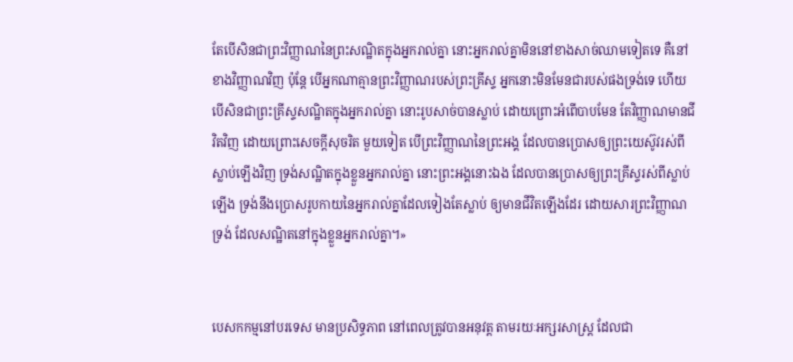តែបើសិនជាព្រះវិញ្ញាណនៃព្រះសណ្ឋិតក្នុងអ្នករាល់គ្នា នោះអ្នករាល់គ្នាមិននៅខាងសាច់ឈាមទៀតទេ គឺនៅខាងវិញ្ញាណវិញ ប៉ុន្តែ បើអ្នកណាគ្មានព្រះវិញ្ញាណរបស់ព្រះគ្រីស្ទ អ្នកនោះមិនមែនជារបស់ផងទ្រង់ទេ ហើយបើសិនជាព្រះគ្រីស្ទសណ្ឋិតក្នុងអ្នករាល់គ្នា នោះរូបសាច់បានស្លាប់ ដោយព្រោះអំពើបាបមែន តែវិញ្ញាណមានជីវិតវិញ ដោយព្រោះសេចក្តីសុចរិត មួយទៀត បើព្រះវិញ្ញាណនៃព្រះអង្គ ដែលបានប្រោសឲ្យព្រះយេស៊ូវរស់ពីស្លាប់ឡើងវិញ ទ្រង់សណ្ឋិតក្នុងខ្លួនអ្នករាល់គ្នា នោះព្រះអង្គនោះឯង ដែលបានប្រោសឲ្យព្រះគ្រីស្ទរស់ពីស្លាប់ឡើង ទ្រង់នឹងប្រោសរូបកាយនៃអ្នករាល់គ្នាដែលទៀងតែស្លាប់ ឲ្យមានជីវិតឡើងដែរ ដោយសារព្រះវិញ្ញាណទ្រង់ ដែលសណ្ឋិតនៅក្នុងខ្លួនអ្នករាល់គ្នា។»


បេសកកម្មនៅបរទេស មានប្រសិទ្ធភាព នៅពេលត្រូវបានអនុវត្ត តាមរយៈអក្សរសាស្ត្រ ដែលជា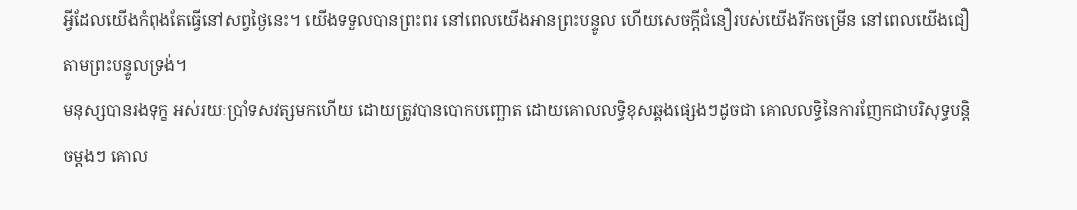អ្វីដែលយើងកំពុងតែធ្វើនៅសព្វថ្ងៃនេះ។ យើងទទួលបានព្រះពរ នៅពេលយើងអានព្រះបន្ទូល ហើយសេចក្តីជំនឿរបស់យើងរីកចម្រើន នៅពេលយើងជឿតាមព្រះបន្ទូលទ្រង់។
មនុស្សបានរងទុក្ខ អស់រយៈប្រាំទសវត្សមកហើយ ដោយត្រូវបានបោកបញ្ឆោត ដោយគោលលទ្ធិខុសឆ្គងផ្សេងៗដូចជា គោលលទ្ធិនៃការញែកជាបរិសុទ្ធបន្តិចម្តងៗ គោល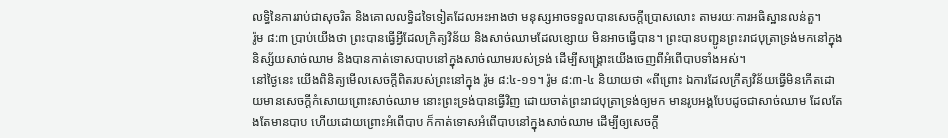លទ្ធិនៃការរាប់ជាសុចរិត និងគោលលទ្ធិដទៃទៀតដែលអះអាងថា មនុស្សអាចទទួលបានសេចក្តីប្រោសលោះ តាមរយៈការអធិស្ឋានលន់តួ។
រ៉ូម ៨:៣ ប្រាប់យើងថា ព្រះបានធ្វើអ្វីដែលក្រិត្យវិន័យ និងសាច់ឈាមដែលខ្សោយ មិនអាចធ្វើបាន។ ព្រះបានបញ្ជូនព្រះរាជបុត្រាទ្រង់មកនៅក្នុងនិស្ស័យសាច់ឈាម និងបានកាត់ទោសបាបនៅក្នុងសាច់ឈាមរបស់ទ្រង់ ដើម្បីសង្រ្គោះយើងចេញពីអំពើបាបទាំងអស់។
នៅថ្ងៃនេះ យើងពិនិត្យមើលសេចក្តីពិតរបស់ព្រះនៅក្នុង រ៉ូម ៨:៤-១១។ រ៉ូម ៨:៣-៤ និយាយថា «ពីព្រោះ ឯការដែលក្រឹត្យវិន័យធ្វើមិនកើតដោយមានសេចក្តីកំសោយព្រោះសាច់ឈាម នោះព្រះទ្រង់បានធ្វើវិញ ដោយចាត់ព្រះរាជបុត្រាទ្រង់ឲ្យមក មានរូបអង្គបែបដូចជាសាច់ឈាម ដែលតែងតែមានបាប ហើយដោយព្រោះអំពើបាប ក៏កាត់ទោសអំពើបាបនៅក្នុងសាច់ឈាម ដើម្បីឲ្យសេចក្តី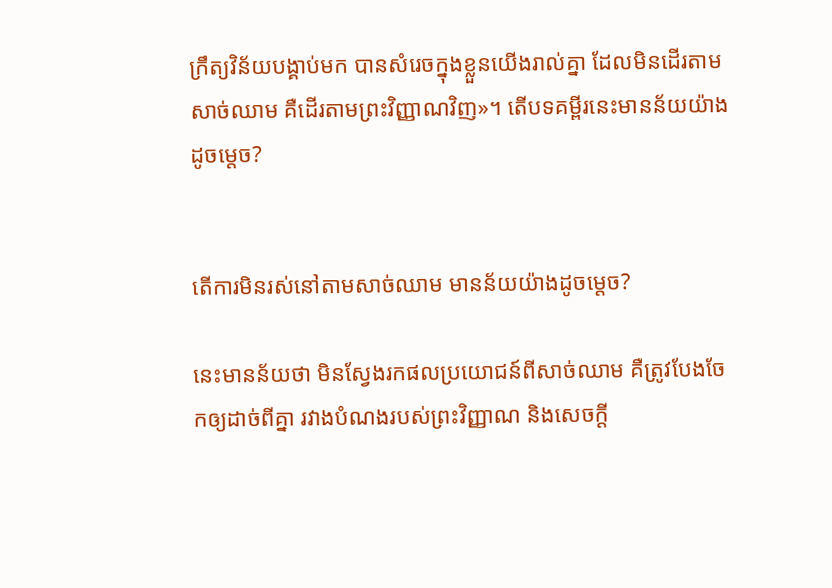ក្រឹត្យវិន័យបង្គាប់មក បានសំរេចក្នុងខ្លួនយើងរាល់គ្នា ដែលមិនដើរតាមសាច់ឈាម គឺដើរតាមព្រះវិញ្ញាណវិញ»។ តើបទគម្ពីរនេះមានន័យយ៉ាងដូចម្តេច?


តើការមិនរស់នៅតាមសាច់ឈាម មានន័យយ៉ាងដូចម្តេច?

នេះមានន័យថា មិនស្វែងរកផលប្រយោជន៍ពីសាច់ឈាម គឺត្រូវបែងចែកឲ្យដាច់ពីគ្នា រវាងបំណងរបស់ព្រះវិញ្ញាណ និងសេចក្តី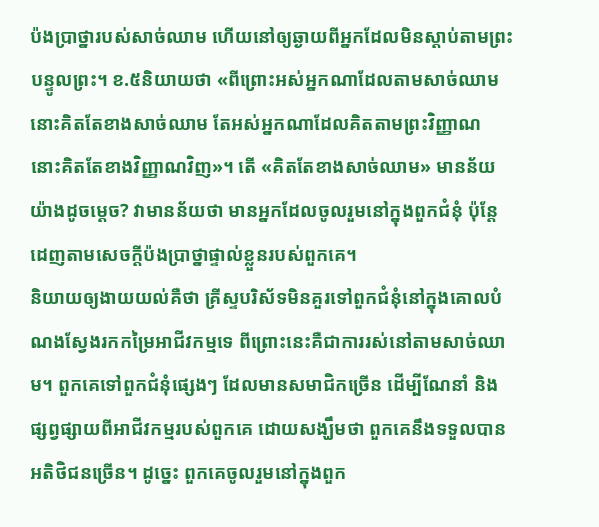ប៉ងប្រាថ្នារបស់សាច់ឈាម ហើយនៅឲ្យឆ្ងាយពីអ្នកដែលមិនស្តាប់តាមព្រះបន្ទូលព្រះ។ ខ.៥និយាយថា «ពីព្រោះអស់អ្នកណាដែលតាមសាច់ឈាម នោះគិតតែខាងសាច់ឈាម តែអស់អ្នកណាដែលគិតតាមព្រះវិញ្ញាណ នោះគិតតែខាងវិញ្ញាណវិញ»។ តើ «គិតតែខាងសាច់ឈាម» មានន័យយ៉ាងដូចម្តេច? វាមានន័យថា មានអ្នកដែលចូលរួមនៅក្នុងពួកជំនុំ ប៉ុន្តែដេញតាមសេចក្តីប៉ងប្រាថ្នាផ្ទាល់ខ្លួនរបស់ពួកគេ។
និយាយឲ្យងាយយល់គឺថា គ្រីស្ទបរិស័ទមិនគួរទៅពួកជំនុំនៅក្នុងគោលបំណងស្វែងរកកម្រៃអាជីវកម្មទេ ពីព្រោះនេះគឺជាការរស់នៅតាមសាច់ឈាម។ ពួកគេទៅពួកជំនុំផ្សេងៗ ដែលមានសមាជិកច្រើន ដើម្បីណែនាំ និងផ្សព្វផ្សាយពីអាជីវកម្មរបស់ពួកគេ ដោយសង្ឃឹមថា ពួកគេនឹងទទួលបានអតិថិជនច្រើន។ ដូច្នេះ ពួកគេចូលរួមនៅក្នុងពួក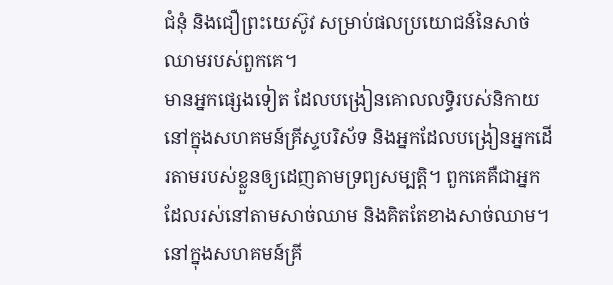ជំនុំ និងជឿព្រះយេស៊ូវ សម្រាប់ផលប្រយោជន៍នៃសាច់ឈាមរបស់ពួកគេ។
មានអ្នកផ្សេងទៀត ដែលបង្រៀនគោលលទ្ធិរបស់និកាយនៅក្នុងសហគមន៍គ្រីស្ទបរិស័ទ និងអ្នកដែលបង្រៀនអ្នកដើរតាមរបស់ខ្លួនឲ្យដេញតាមទ្រព្យសម្បត្តិ។ ពួកគេគឺជាអ្នកដែលរស់នៅតាមសាច់ឈាម និងគិតតែខាងសាច់ឈាម។
នៅក្នុងសហគមន៍គ្រី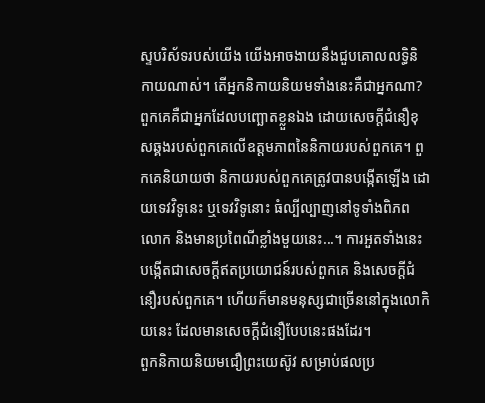ស្ទបរិស័ទរបស់យើង យើងអាចងាយនឹងជួបគោលលទ្ធិនិកាយណាស់។ តើអ្នកនិកាយនិយមទាំងនេះគឺជាអ្នកណា? ពួកគេគឺជាអ្នកដែលបញ្ឆោតខ្លួនឯង ដោយសេចក្តីជំនឿខុសឆ្គងរបស់ពួកគេលើឧត្តមភាពនៃនិកាយរបស់ពួកគេ។ ពួកគេនិយាយថា និកាយរបស់ពួកគេត្រូវបានបង្កើតឡើង ដោយទេវវិទូនេះ ឬទេវវិទូនោះ ធំល្បីល្បាញនៅទូទាំងពិភពលោក និងមានប្រពៃណីខ្លាំងមួយនេះ...។ ការអួតទាំងនេះបង្កើតជាសេចក្តីឥតប្រយោជន៍របស់ពួកគេ និងសេចក្តីជំនឿរបស់ពួកគេ។ ហើយក៏មានមនុស្សជាច្រើននៅក្នុងលោកិយនេះ ដែលមានសេចក្តីជំនឿបែបនេះផងដែរ។
ពួកនិកាយនិយមជឿព្រះយេស៊ូវ សម្រាប់ផលប្រ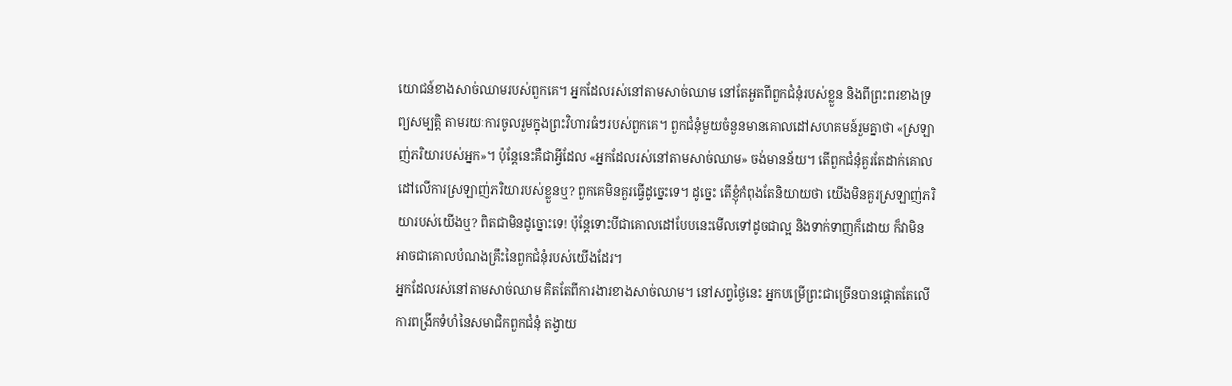យោជន៍ខាងសាច់ឈាមរបស់ពួកគេ។ អ្នកដែលរស់នៅតាមសាច់ឈាម នៅតែអួតពីពួកជំនុំរបស់ខ្លួន និងពីព្រះពរខាងទ្រព្យសម្បត្តិ តាមរយៈការចូលរួមក្នុងព្រះវិហារធំៗរបស់ពួកគេ។ ពួកជំនុំមួយចំនួនមានគោលដៅសហគមន៍រួមគ្នាថា «ស្រឡាញ់ភរិយារបស់អ្នក»។ ប៉ុន្តែនេះគឺជាអ្វីដែល «អ្នកដែលរស់នៅតាមសាច់ឈាម» ចង់មានន័យ។ តើពួកជំនុំគួរតែដាក់គោលដៅលើការស្រឡាញ់ភរិយារបស់ខ្លួនឬ? ពួកគេមិនគួរធ្វើដូច្នេះទេ។ ដូច្នេះ តើខ្ញុំកំពុងតែនិយាយថា យើងមិនគួរស្រឡាញ់ភរិយារបស់យើងឬ? ពិតជាមិនដូច្នោះទេ! ប៉ុន្តែទោះបីជាគោលដៅបែបនេះមើលទៅដូចជាល្អ និងទាក់ទាញក៏ដោយ ក៏វាមិនអាចជាគោលបំណងគ្រឹះនៃពួកជំនុំរបស់យើងដែរ។
អ្នកដែលរស់នៅតាមសាច់ឈាម គិតតែពីការងារខាងសាច់ឈាម។ នៅសព្វថ្ងៃនេះ អ្នកបម្រើព្រះជាច្រើនបានផ្តោតតែលើការពង្រីកទំហំនៃសមាជិកពួកជំនុំ តង្វាយ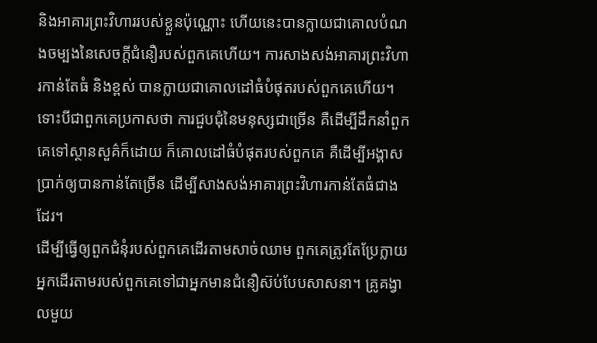និងអាគារព្រះវិហាររបស់ខ្លួនប៉ុណ្ណោះ ហើយនេះបានក្លាយជាគោលបំណងចម្បងនៃសេចក្តីជំនឿរបស់ពួកគេហើយ។ ការសាងសង់អាគារព្រះវិហារកាន់តែធំ និងខ្ពស់ បានក្លាយជាគោលដៅធំបំផុតរបស់ពួកគេហើយ។ ទោះបីជាពួកគេប្រកាសថា ការជួបជុំនៃមនុស្សជាច្រើន គឺដើម្បីដឹកនាំពួកគេទៅស្ថានសួគ៌ក៏ដោយ ក៏គោលដៅធំបំផុតរបស់ពួកគេ គឺដើម្បីអង្គាសប្រាក់ឲ្យបានកាន់តែច្រើន ដើម្បីសាងសង់អាគារព្រះវិហារកាន់តែធំជាងដែរ។
ដើម្បីធ្វើឲ្យពួកជំនុំរបស់ពួកគេដើរតាមសាច់ឈាម ពួកគេត្រូវតែប្រែក្លាយអ្នកដើរតាមរបស់ពួកគេទៅជាអ្នកមានជំនឿស៊ប់បែបសាសនា។ គ្រូគង្វាលមួយ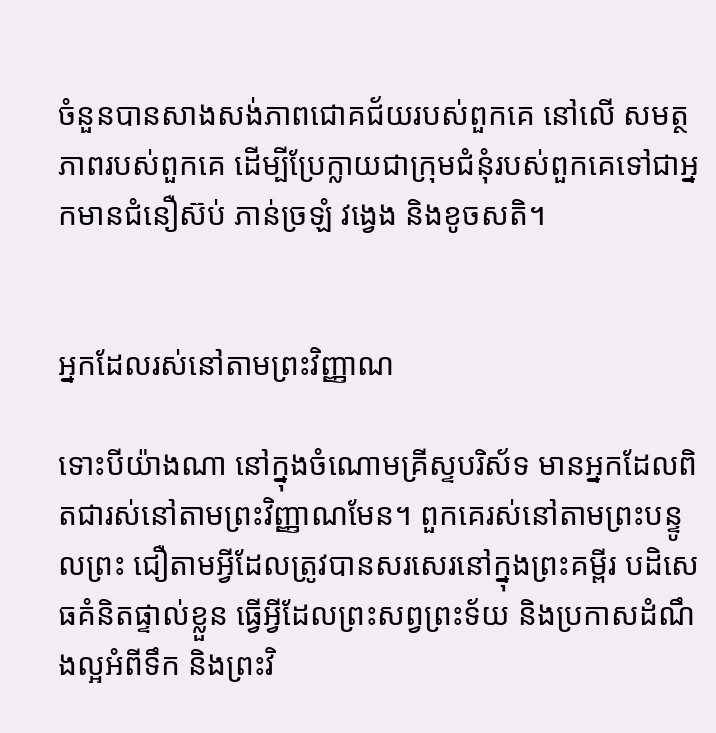ចំនួនបានសាងសង់ភាពជោគជ័យរបស់ពួកគេ នៅលើ សមត្ថភាពរបស់ពួកគេ ដើម្បីប្រែក្លាយជាក្រុមជំនុំរបស់ពួកគេទៅជាអ្នកមានជំនឿស៊ប់ ភាន់ច្រឡំ វង្វេង និងខូចសតិ។


អ្នកដែលរស់នៅតាមព្រះវិញ្ញាណ

ទោះបីយ៉ាងណា នៅក្នុងចំណោមគ្រីស្ទបរិស័ទ មានអ្នកដែលពិតជារស់នៅតាមព្រះវិញ្ញាណមែន។ ពួកគេរស់នៅតាមព្រះបន្ទូលព្រះ ជឿតាមអ្វីដែលត្រូវបានសរសេរនៅក្នុងព្រះគម្ពីរ បដិសេធគំនិតផ្ទាល់ខ្លួន ធ្វើអ្វីដែលព្រះសព្វព្រះទ័យ និងប្រកាសដំណឹងល្អអំពីទឹក និងព្រះវិ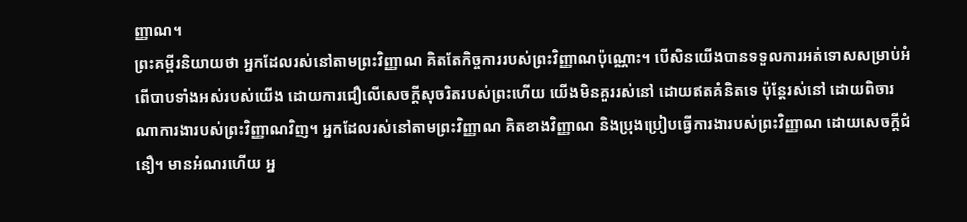ញ្ញាណ។
ព្រះគម្ពីរនិយាយថា អ្នកដែលរស់នៅតាមព្រះវិញ្ញាណ គិតតែកិច្ចការរបស់ព្រះវិញ្ញាណប៉ុណ្ណោះ។ បើសិនយើងបានទទួលការអត់ទោសសម្រាប់អំពើបាបទាំងអស់របស់យើង ដោយការជឿលើសេចក្តីសុចរិតរបស់ព្រះហើយ យើងមិនគួររស់នៅ ដោយឥតគំនិតទេ ប៉ុន្តែរស់នៅ ដោយពិចារណាការងារបស់ព្រះវិញ្ញាណវិញ។ អ្នកដែលរស់នៅតាមព្រះវិញ្ញាណ គិតខាងវិញ្ញាណ និងប្រុងប្រៀបធ្វើការងារបស់ព្រះវិញ្ញាណ ដោយសេចក្តីជំនឿ។ មានអំណរហើយ អ្ន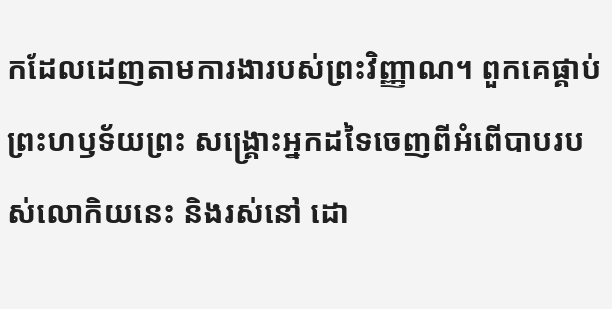កដែលដេញតាមការងារបស់ព្រះវិញ្ញាណ។ ពួកគេផ្គាប់ព្រះហឫទ័យព្រះ សង្រ្គោះអ្នកដទៃចេញពីអំពើបាបរបស់លោកិយនេះ និងរស់នៅ ដោ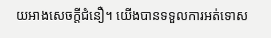យអាងសេចក្តីជំនឿ។ យើងបានទទួលការអត់ទោស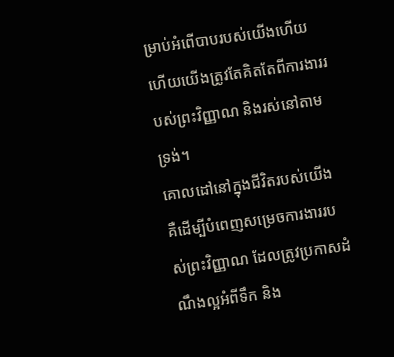ម្រាប់អំពើបាបរបស់យើងហើយ ហើយយើងត្រូវតែគិតតែពីការងាររបស់ព្រះវិញ្ញាណ និងរស់នៅតាមទ្រង់។
គោលដៅនៅក្នុងជីវិតរបស់យើង គឺដើម្បីបំពេញសម្រេចការងាររបស់ព្រះវិញ្ញាណ ដែលត្រូវប្រកាសដំណឹងល្អអំពីទឹក និង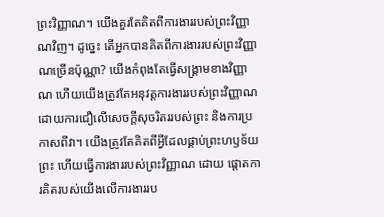ព្រះវិញ្ញាណ។ យើងគួរតែគិតពីការងាររបស់ព្រះវិញ្ញាណវិញ។ ដូច្នេះ តើអ្នកបានគិតពីការងាររបស់ព្រះវិញ្ញាណច្រើនប៉ុណ្ណា? យើងកំពុងតែធ្វើសង្រ្គាមខាងវិញ្ញាណ ហើយយើងត្រូវតែអនុវត្តការងាររបស់ព្រះវិញ្ញាណ ដោយការជឿលើសេចក្តីសុចរិតររបស់ព្រះ និងការប្រកាសពីវា។ យើងត្រូវតែគិតពីអ្វីដែលផ្គាប់ព្រះហឫទ័យព្រះ ហើយធ្វើការងាររបស់ព្រះវិញ្ញាណ ដោយ ផ្តោតការគិតរបស់យើងលើការងាររប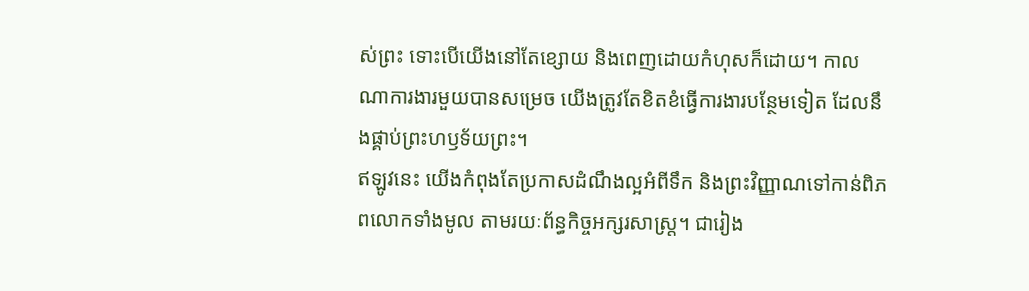ស់ព្រះ ទោះបើយើងនៅតែខ្សោយ និងពេញដោយកំហុសក៏ដោយ។ កាលណាការងារមួយបានសម្រេច យើងត្រូវតែខិតខំធ្វើការងារបន្ថែមទៀត ដែលនឹងផ្គាប់ព្រះហឫទ័យព្រះ។
ឥឡូវនេះ យើងកំពុងតែប្រកាសដំណឹងល្អអំពីទឹក និងព្រះវិញ្ញាណទៅកាន់ពិភពលោកទាំងមូល តាមរយៈព័ន្ធកិច្ចអក្សរសាស្ត្រ។ ជារៀង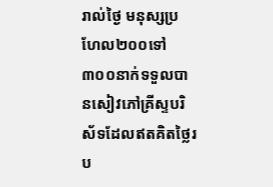រាល់ថ្ងៃ មនុស្សប្រហែល២០០ទៅ៣០០នាក់ទទួលបានសៀវភៅគ្រីស្ទបរិស័ទដែលឥតគិតថ្លៃរប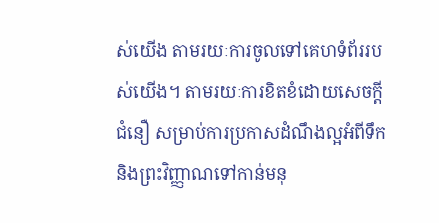ស់យើង តាមរយៈការចូលទៅគេហទំព័ររបស់យើង។ តាមរយៈការខិតខំដោយសេចក្តីជំនឿ សម្រាប់ការប្រកាសដំណឹងល្អអំពីទឹក និងព្រះវិញ្ញាណទៅកាន់មនុ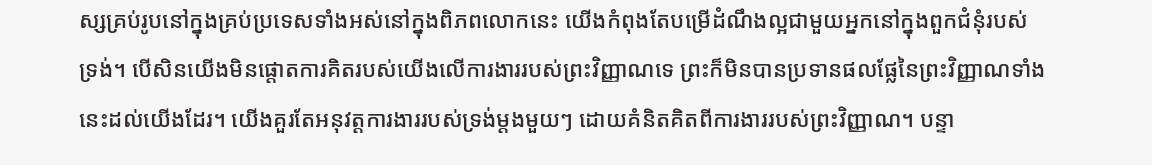ស្សគ្រប់រូបនៅក្នុងគ្រប់ប្រទេសទាំងអស់នៅក្នុងពិភពលោកនេះ យើងកំពុងតែបម្រើដំណឹងល្អជាមួយអ្នកនៅក្នុងពួកជំនុំរបស់ទ្រង់។ បើសិនយើងមិនផ្តោតការគិតរបស់យើងលើការងាររបស់ព្រះវិញ្ញាណទេ ព្រះក៏មិនបានប្រទានផលផ្លែនៃព្រះវិញ្ញាណទាំងនេះដល់យើងដែរ។ យើងគួរតែអនុវត្តការងាររបស់ទ្រង់ម្តងមួយៗ ដោយគំនិតគិតពីការងាររបស់ព្រះវិញ្ញាណ។ បន្ទា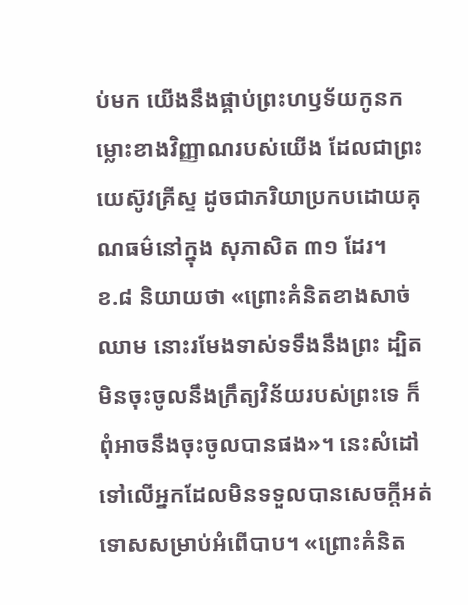ប់មក យើងនឹងផ្គាប់ព្រះហឫទ័យកូនកម្លោះខាងវិញ្ញាណរបស់យើង ដែលជាព្រះយេស៊ូវគ្រីស្ទ ដូចជាភរិយាប្រកបដោយគុណធម៌នៅក្នុង សុភាសិត ៣១ ដែរ។
ខ.៨ និយាយថា «ព្រោះគំនិតខាងសាច់ឈាម នោះរមែងទាស់ទទឹងនឹងព្រះ ដ្បិតមិនចុះចូលនឹងក្រឹត្យវិន័យរបស់ព្រះទេ ក៏ពុំអាចនឹងចុះចូលបានផង»។ នេះសំដៅទៅលើអ្នកដែលមិនទទួលបានសេចក្តីអត់ទោសសម្រាប់អំពើបាប។ «ព្រោះគំនិត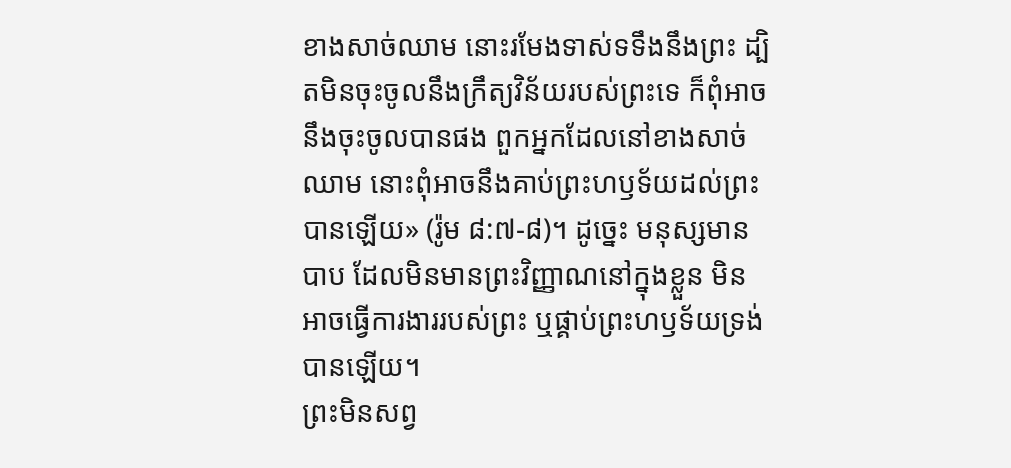ខាងសាច់ឈាម នោះរមែងទាស់ទទឹងនឹងព្រះ ដ្បិតមិនចុះចូលនឹងក្រឹត្យវិន័យរបស់ព្រះទេ ក៏ពុំអាចនឹងចុះចូលបានផង ពួកអ្នកដែលនៅខាងសាច់ឈាម នោះពុំអាចនឹងគាប់ព្រះហឫទ័យដល់ព្រះបានឡើយ» (រ៉ូម ៨:៧-៨)។ ដូច្នេះ មនុស្សមានបាប ដែលមិនមានព្រះវិញ្ញាណនៅក្នុងខ្លួន មិនអាចធ្វើការងាររបស់ព្រះ ឬផ្គាប់ព្រះហឫទ័យទ្រង់បានឡើយ។
ព្រះមិនសព្វ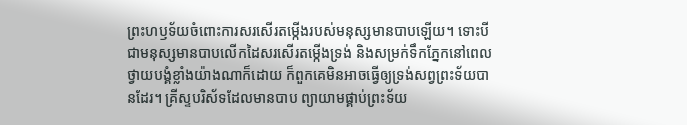ព្រះហឫទ័យចំពោះការសរសើរតម្កើងរបស់មនុស្សមានបាបឡើយ។ ទោះបីជាមនុស្សមានបាបលើកដៃសរសើរតម្កើងទ្រង់ និងសម្រក់ទឹកភ្នែកនៅពេលថ្វាយបង្គំខ្លាំងយ៉ាងណាក៏ដោយ ក៏ពួកគេមិនអាចធ្វើឲ្យទ្រង់សព្វព្រះទ័យបានដែរ។ គ្រីស្ទបរិស័ទដែលមានបាប ព្យាយាមផ្គាប់ព្រះទ័យ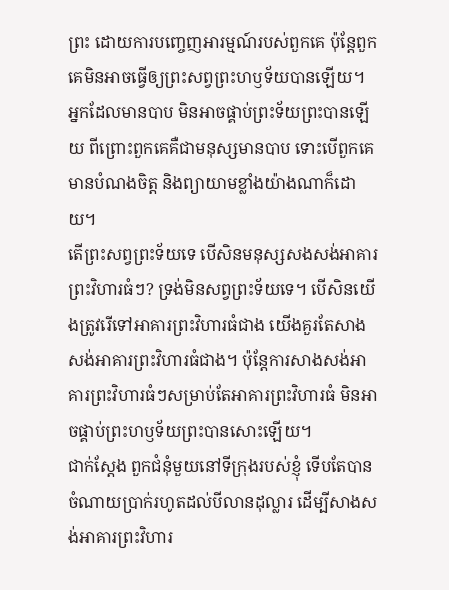ព្រះ ដោយការបញ្ចេញអារម្មណ៍របស់ពួកគេ ប៉ុន្តែពួកគេមិនអាចធ្វើឲ្យព្រះសព្វព្រះហឫទ័យបានឡើយ។ អ្នកដែលមានបាប មិនអាចផ្គាប់ព្រះទ័យព្រះបានឡើយ ពីព្រោះពួកគេគឺជាមនុស្សមានបាប ទោះបើពួកគេមានបំណងចិត្ត និងព្យាយាមខ្លាំងយ៉ាងណាក៏ដោយ។
តើព្រះសព្វព្រះទ័យទេ បើសិនមនុស្សសងសង់អាគារព្រះវិហារធំៗ? ទ្រង់មិនសព្វព្រះទ័យទេ។ បើសិនយើងត្រូវរើទៅអាគារព្រះវិហារធំជាង យើងគួរតែសាងសង់អាគារព្រះវិហារធំជាង។ ប៉ុន្តែការសាងសង់អាគារព្រះវិហារធំៗសម្រាប់តែអាគារព្រះវិហារធំ មិនអាចផ្គាប់ព្រះហឫទ័យព្រះបានសោះឡើយ។
ជាក់ស្តែង ពួកជំនុំមួយនៅទីក្រុងរបស់ខ្ញុំ ទើបតែបានចំណាយប្រាក់រហូតដល់បីលានដុល្លារ ដើម្បីសាងសង់អាគារព្រះវិហារ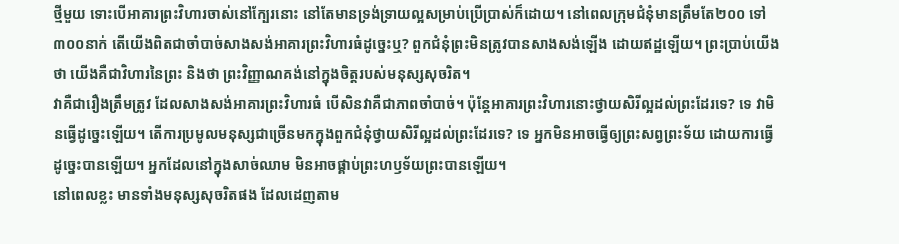ថ្មីមួយ ទោះបើអាគារព្រះវិហារចាស់នៅក្បែរនោះ នៅតែមានទ្រង់ទ្រាយល្អសម្រាប់ប្រើប្រាស់ក៏ដោយ។ នៅពេលក្រុមជំនុំមានត្រឹមតែ២០០ ទៅ៣០០នាក់ តើយើងពិតជាចាំបាច់សាងសង់អាគារព្រះវិហារធំដូច្នេះឬ? ពួកជំនុំព្រះមិនត្រូវបានសាងសង់ឡើង ដោយឥដ្ឋឡើយ។ ព្រះប្រាប់យើងថា យើងគឺជាវិហារនៃព្រះ និងថា ព្រះវិញ្ញាណគង់នៅក្នុងចិត្តរបស់មនុស្សសុចរិត។
វាគឺជារឿងត្រឹមត្រូវ ដែលសាងសង់អាគារព្រះវិហារធំ បើសិនវាគឺជាភាពចាំបាច់។ ប៉ុន្តែអាគារព្រះវិហារនោះថ្វាយសិរីល្អដល់ព្រះដែរទេ? ទេ វាមិនធ្វើដូច្នេះឡើយ។ តើការប្រមូលមនុស្សជាច្រើនមកក្នុងពួកជំនុំថ្វាយសិរីល្អដល់ព្រះដែរទេ? ទេ អ្នកមិនអាចធ្វើឲ្យព្រះសព្វព្រះទ័យ ដោយការធ្វើដូច្នេះបានឡើយ។ អ្នកដែលនៅក្នុងសាច់ឈាម មិនអាចផ្គាប់ព្រះហឫទ័យព្រះបានឡើយ។
នៅពេលខ្លះ មានទាំងមនុស្សសុចរិតផង ដែលដេញតាម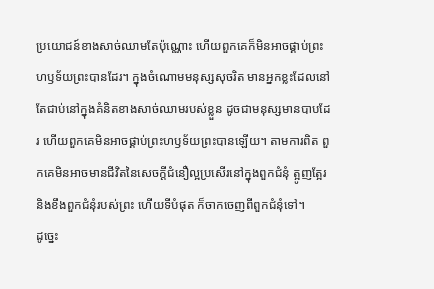ប្រយោជន៍ខាងសាច់ឈាមតែប៉ុណ្ណោះ ហើយពួកគេក៏មិនអាចផ្គាប់ព្រះហឫទ័យព្រះបានដែរ។ ក្នុងចំណោមមនុស្សសុចរិត មានអ្នកខ្លះដែលនៅតែជាប់នៅក្នុងគំនិតខាងសាច់ឈាមរបស់ខ្លួន ដូចជាមនុស្សមានបាបដែរ ហើយពួកគេមិនអាចផ្គាប់ព្រះហឫទ័យព្រះបានឡើយ។ តាមការពិត ពួកគេមិនអាចមានជីវិតនៃសេចក្តីជំនឿល្អប្រសើរនៅក្នុងពួកជំនុំ ត្អូញត្អែរ និងខឹងពួកជំនុំរបស់ព្រះ ហើយទីបំផុត ក៏ចាកចេញពីពួកជំនុំទៅ។
ដូច្នេះ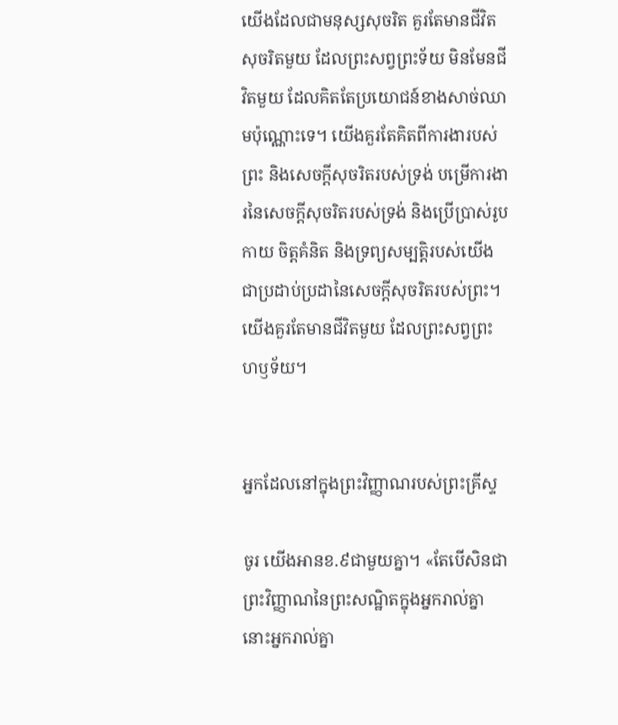យើងដែលជាមនុស្សសុចរិត គួរតែមានជីវិតសុចរិតមួយ ដែលព្រះសព្វព្រះទ័យ មិនមែនជីវិតមួយ ដែលគិតតែប្រយោជន៍ខាងសាច់ឈាមប៉ុណ្ណោះទេ។ យើងគួរតែគិតពីការងារបស់ព្រះ និងសេចក្តីសុចរិតរបស់ទ្រង់ បម្រើការងារនៃសេចក្តីសុចរិតរបស់ទ្រង់ និងប្រើប្រាស់រូបកាយ ចិត្តគំនិត និងទ្រព្យសម្បត្តិរបស់យើងជាប្រដាប់ប្រដានៃសេចក្តីសុចរិតរបស់ព្រះ។ យើងគួរតែមានជីវិតមួយ ដែលព្រះសព្វព្រះហឫទ័យ។


អ្នកដែលនៅក្នុងព្រះវិញ្ញាណរបស់ព្រះគ្រីស្ទ

ចូរ យើងអានខ.៩ជាមួយគ្នា។ «តែបើសិនជាព្រះវិញ្ញាណនៃព្រះសណ្ឋិតក្នុងអ្នករាល់គ្នា នោះអ្នករាល់គ្នា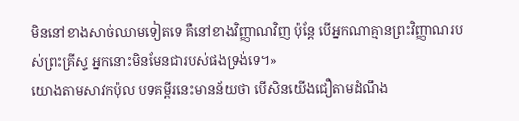មិននៅខាងសាច់ឈាមទៀតទេ គឺនៅខាងវិញ្ញាណវិញ ប៉ុន្តែ បើអ្នកណាគ្មានព្រះវិញ្ញាណរបស់ព្រះគ្រីស្ទ អ្នកនោះមិនមែនជារបស់ផងទ្រង់ទេ។»
យោងតាមសាវកប៉ុល បទគម្ពីរនេះមានន័យថា បើសិនយើងជឿតាមដំណឹង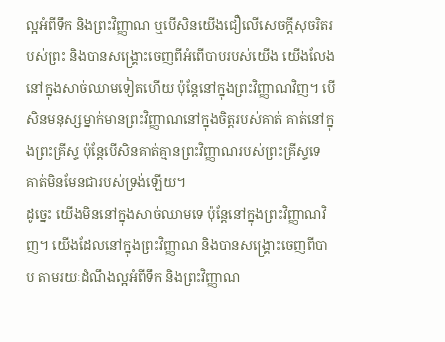ល្អអំពីទឹក និងព្រះវិញ្ញាណ ឬបើសិនយើងជឿលើសេចក្តីសុចរិតរបស់ព្រះ និងបានសង្រ្គោះចេញពីអំពើបាបរបស់យើង យើងលែងនៅក្នុងសាច់ឈាមទៀតហើយ ប៉ុន្តែនៅក្នុងព្រះវិញ្ញាណវិញ។ បើសិនមនុស្សម្នាក់មានព្រះវិញ្ញាណនៅក្នុងចិត្តរបស់គាត់ គាត់នៅក្នុងព្រះគ្រីស្ទ ប៉ុន្តែបើសិនគាត់គ្មានព្រះវិញ្ញាណរបស់ព្រះគ្រីស្ទទេ គាត់មិនមែនជារបស់ទ្រង់ឡើយ។
ដូច្នេះ យើងមិននៅក្នុងសាច់ឈាមទេ ប៉ុន្តែនៅក្នុងព្រះវិញ្ញាណវិញ។ យើងដែលនៅក្នុងព្រះវិញ្ញាណ និងបានសង្រ្គោះចេញពីបាប តាមរយៈដំណឹងល្អអំពីទឹក និងព្រះវិញ្ញាណ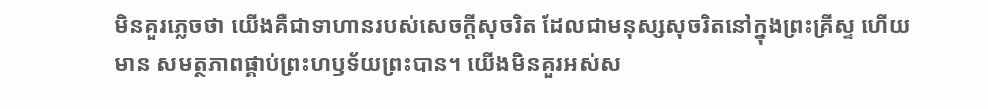មិនគួរភ្លេចថា យើងគឺជាទាហានរបស់សេចក្តីសុចរិត ដែលជាមនុស្សសុចរិតនៅក្នុងព្រះគ្រីស្ទ ហើយមាន សមត្ថភាពផ្គាប់ព្រះហឫទ័យព្រះបាន។ យើងមិនគួរអស់ស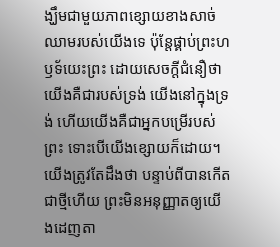ង្ឃឹមជាមួយភាពខ្សោយខាងសាច់ឈាមរបស់យើងទេ ប៉ុន្តែផ្គាប់ព្រះហឫទ័យេះព្រះ ដោយសេចក្តីជំនឿថា យើងគឺជារបស់ទ្រង់ យើងនៅក្នុងទ្រង់ ហើយយើងគឺជាអ្នកបម្រើរបស់ព្រះ ទោះបើយើងខ្សោយក៏ដោយ។
យើងត្រូវតែដឹងថា បន្ទាប់ពីបានកើតជាថ្មីហើយ ព្រះមិនអនុញ្ញាតឲ្យយើងដេញតា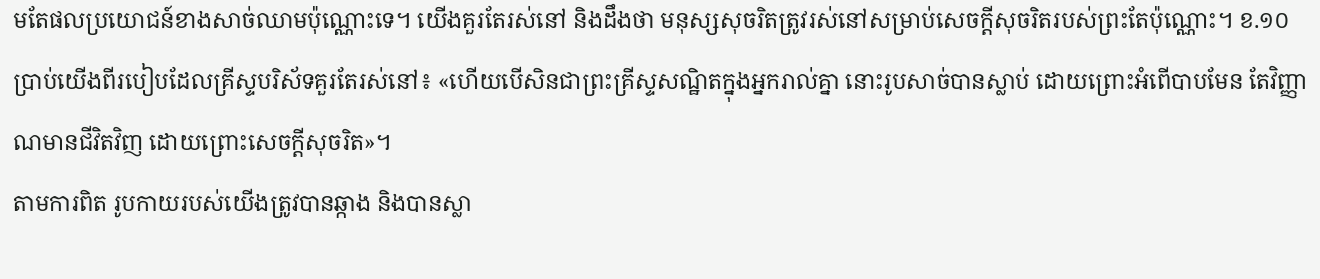មតែផលប្រយោជន៍ខាងសាច់ឈាមប៉ុណ្ណោះទេ។ យើងគួរតែរស់នៅ និងដឹងថា មនុស្សសុចរិតត្រូវរស់នៅសម្រាប់សេចក្តីសុចរិតរបស់ព្រះតែប៉ុណ្ណោះ។ ខ.១០ប្រាប់យើងពីរបៀបដែលគ្រីស្ទបរិស័ទគួរតែរស់នៅ៖ «ហើយបើសិនជាព្រះគ្រីស្ទសណ្ឋិតក្នុងអ្នករាល់គ្នា នោះរូបសាច់បានស្លាប់ ដោយព្រោះអំពើបាបមែន តែវិញ្ញាណមានជីវិតវិញ ដោយព្រោះសេចក្តីសុចរិត»។
តាមការពិត រូបកាយរបស់យើងត្រូវបានឆ្កាង និងបានស្លា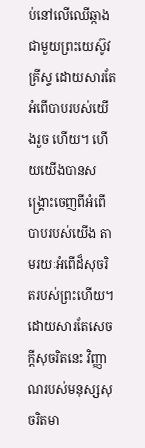ប់នៅលើឈើឆ្កាងជាមួយព្រះយេស៊ូវគ្រីស្ទ ដោយសារតែអំពើបាបរបស់យើងរួច ហើយ។ ហើយយើងបានសង្រ្គោះចេញពីអំពើបាបរបស់យើង តាមរយៈអំពើដ៏សុចរិតរបស់ព្រះហើយ។ ដោយសារតែសេចក្តីសុចរិតនេះ វិញ្ញាណរបស់មនុស្សសុចរិតមា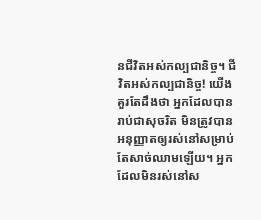នជីវិតអស់កល្បជានិច្ច។ ជីវិតអស់កល្បជានិច្ច! យើងគួរតែដឹងថា អ្នកដែលបានរាប់ជាសុចរិត មិនត្រូវបានអនុញ្ញាតឲ្យរស់នៅសម្រាប់តែសាច់ឈាមឡើយ។ អ្នកដែលមិនរស់នៅស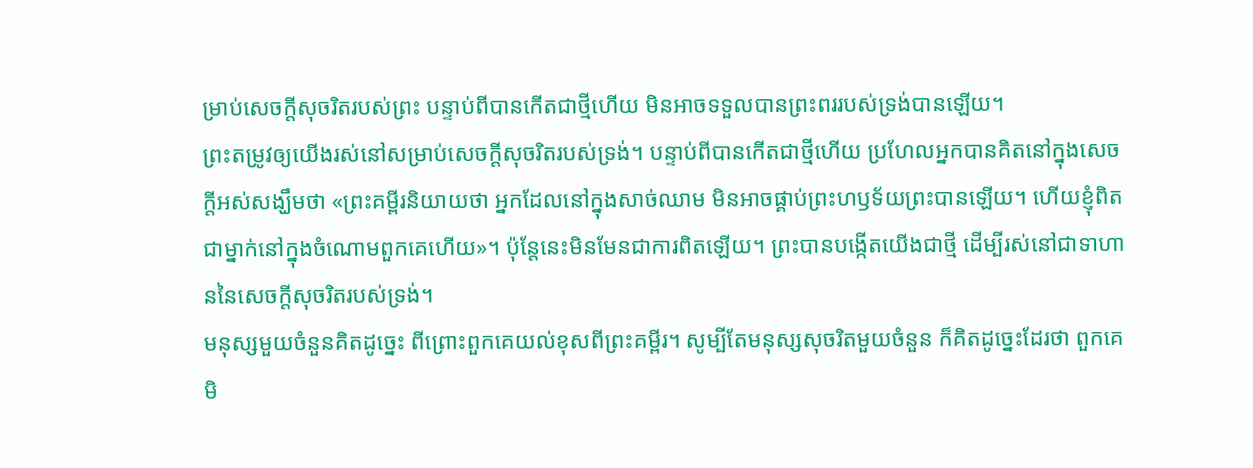ម្រាប់សេចក្តីសុចរិតរបស់ព្រះ បន្ទាប់ពីបានកើតជាថ្មីហើយ មិនអាចទទួលបានព្រះពររបស់ទ្រង់បានឡើយ។
ព្រះតម្រូវឲ្យយើងរស់នៅសម្រាប់សេចក្តីសុចរិតរបស់ទ្រង់។ បន្ទាប់ពីបានកើតជាថ្មីហើយ ប្រហែលអ្នកបានគិតនៅក្នុងសេចក្តីអស់សង្ឃឹមថា «ព្រះគម្ពីរនិយាយថា អ្នកដែលនៅក្នុងសាច់ឈាម មិនអាចផ្គាប់ព្រះហឫទ័យព្រះបានឡើយ។ ហើយខ្ញុំពិតជាម្នាក់នៅក្នុងចំណោមពួកគេហើយ»។ ប៉ុន្តែនេះមិនមែនជាការពិតឡើយ។ ព្រះបានបង្កើតយើងជាថ្មី ដើម្បីរស់នៅជាទាហាននៃសេចក្តីសុចរិតរបស់ទ្រង់។
មនុស្សមួយចំនួនគិតដូច្នេះ ពីព្រោះពួកគេយល់ខុសពីព្រះគម្ពីរ។ សូម្បីតែមនុស្សសុចរិតមួយចំនួន ក៏គិតដូច្នេះដែរថា ពួកគេមិ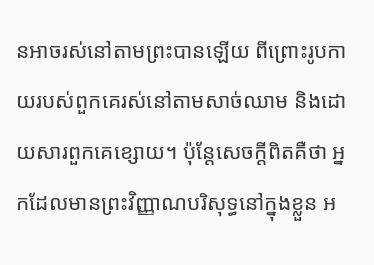នអាចរស់នៅតាមព្រះបានឡើយ ពីព្រោះរូបកាយរបស់ពួកគេរស់នៅតាមសាច់ឈាម និងដោយសារពួកគេខ្សោយ។ ប៉ុន្តែសេចក្តីពិតគឺថា អ្នកដែលមានព្រះវិញ្ញាណបរិសុទ្ធនៅក្នុងខ្លួន អ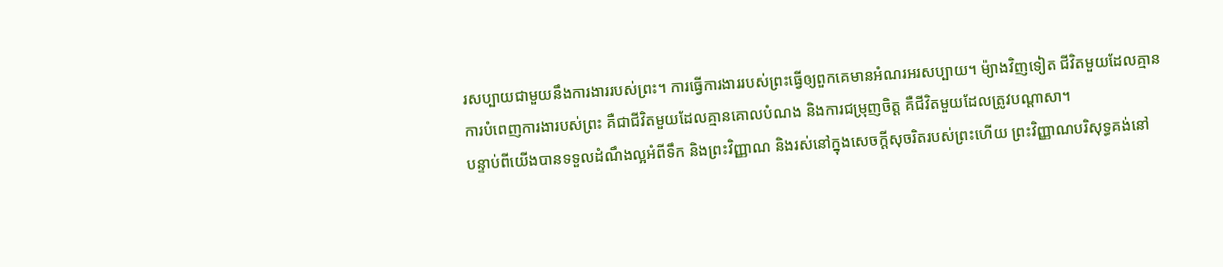រសប្បាយជាមួយនឹងការងាររបស់ព្រះ។ ការធ្វើការងាររបស់ព្រះធ្វើឲ្យពួកគេមានអំណរអរសប្បាយ។ ម៉្យាងវិញទៀត ជីវិតមួយដែលគ្មានការបំពេញការងារបស់ព្រះ គឺជាជីវិតមួយដែលគ្មានគោលបំណង និងការជម្រុញចិត្ត គឺជីវិតមួយដែលត្រូវបណ្តាសា។
បន្ទាប់ពីយើងបានទទួលដំណឹងល្អអំពីទឹក និងព្រះវិញ្ញាណ និងរស់នៅក្នុងសេចក្តីសុចរិតរបស់ព្រះហើយ ព្រះវិញ្ញាណបរិសុទ្ធគង់នៅ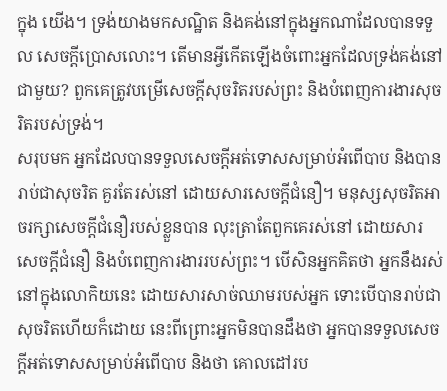ក្នុង យើង។ ទ្រង់យាងមកសណ្ឋិត និងគង់នៅក្នុងអ្នកណាដែលបានទទួល សេចក្តីប្រោសលោះ។ តើមានអ្វីកើតឡើងចំពោះអ្នកដែលទ្រង់គង់នៅជាមួយ? ពួកគេត្រូវបម្រើសេចក្តីសុចរិតរបស់ព្រះ និងបំពេញការងារសុចរិតរបស់ទ្រង់។
សរុបមក អ្នកដែលបានទទួលសេចក្តីអត់ទោសសម្រាប់អំពើបាប និងបានរាប់ជាសុចរិត គួរតែរស់នៅ ដោយសារសេចក្តីជំនឿ។ មនុស្សសុចរិតអាចរក្សាសេចក្តីជំនឿរបស់ខ្លួនបាន លុះត្រាតែពួកគេរស់នៅ ដោយសារសេចក្តីជំនឿ និងបំពេញការងាររបស់ព្រះ។ បើសិនអ្នកគិតថា អ្នកនឹងរស់នៅក្នុងលោកិយនេះ ដោយសារសាច់ឈាមរបស់អ្នក ទោះបើបានរាប់ជាសុចរិតហើយក៏ដោយ នេះពីព្រោះអ្នកមិនបានដឹងថា អ្នកបានទទួលសេចក្តីអត់ទោសសម្រាប់អំពើបាប និងថា គោលដៅរប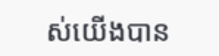ស់យើងបាន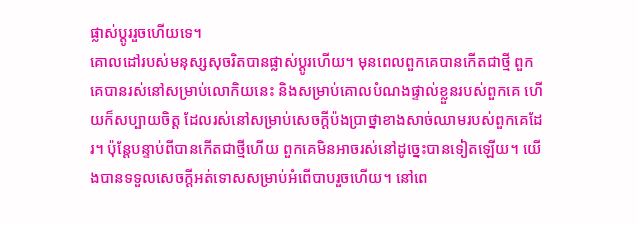ផ្លាស់ប្តូររួចហើយទេ។
គោលដៅរបស់មនុស្សសុចរិតបានផ្លាស់ប្តូរហើយ។ មុនពេលពួកគេបានកើតជាថ្មី ពួកគេបានរស់នៅសម្រាប់លោកិយនេះ និងសម្រាប់គោលបំណងផ្ទាល់ខ្លួនរបស់ពួកគេ ហើយក៏សប្បាយចិត្ត ដែលរស់នៅសម្រាប់សេចក្តីប៉ងប្រាថ្នាខាងសាច់ឈាមរបស់ពួកគេដែរ។ ប៉ុន្តែបន្ទាប់ពីបានកើតជាថ្មីហើយ ពួកគេមិនអាចរស់នៅដូច្នេះបានទៀតឡើយ។ យើងបានទទួលសេចក្តីអត់ទោសសម្រាប់អំពើបាបរួចហើយ។ នៅពេ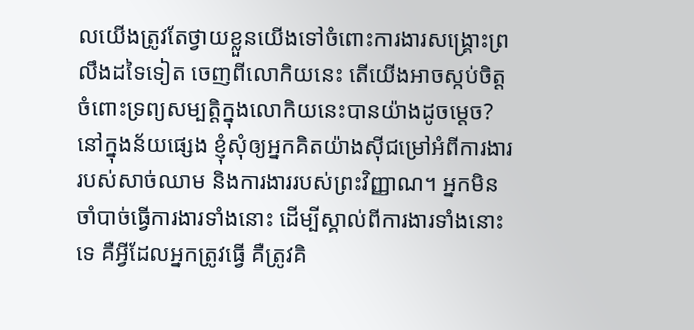លយើងត្រូវតែថ្វាយខ្លួនយើងទៅចំពោះការងារសង្រ្គោះព្រលឹងដទៃទៀត ចេញពីលោកិយនេះ តើយើងអាចស្កប់ចិត្តចំពោះទ្រព្យសម្បត្តិក្នុងលោកិយនេះបានយ៉ាងដូចម្តេច?
នៅក្នុងន័យផ្សេង ខ្ញុំសុំឲ្យអ្នកគិតយ៉ាងស៊ីជម្រៅអំពីការងាររបស់សាច់ឈាម និងការងាររបស់ព្រះវិញ្ញាណ។ អ្នកមិនចាំបាច់ធ្វើការងារទាំងនោះ ដើម្បីស្គាល់ពីការងារទាំងនោះទេ គឺអ្វីដែលអ្នកត្រូវធ្វើ គឺត្រូវគិ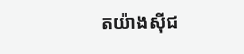តយ៉ាងស៊ីជ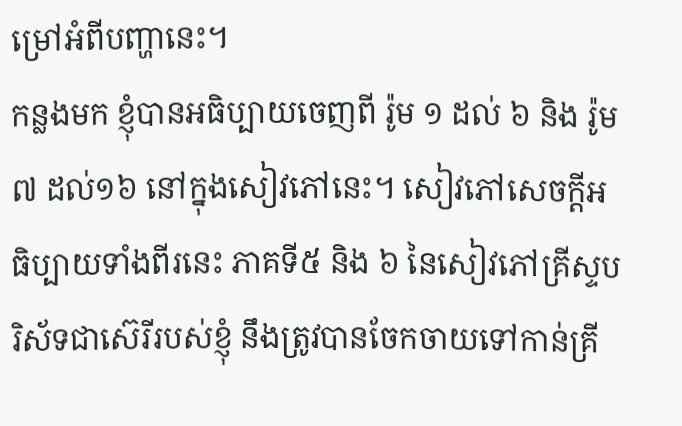ម្រៅអំពីបញ្ហានេះ។
កន្លងមក ខ្ញុំបានអធិប្បាយចេញពី រ៉ូម ១ ដល់ ៦ និង រ៉ូម ៧ ដល់១៦ នៅក្នុងសៀវភៅនេះ។ សៀវភៅសេចក្តីអធិប្បាយទាំងពីរនេះ ភាគទី៥ និង ៦ នៃសៀវភៅគ្រីស្ទបរិស័ទជាស៊េរីរបស់ខ្ញុំ នឹងត្រូវបានចែកចាយទៅកាន់គ្រី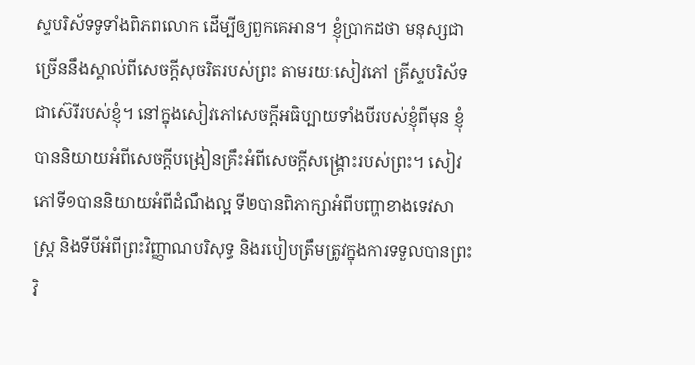ស្ទបរិស័ទទូទាំងពិភពលោក ដើម្បីឲ្យពួកគេអាន។ ខ្ញុំប្រាកដថា មនុស្សជាច្រើននឹងស្គាល់ពីសេចក្តីសុចរិតរបស់ព្រះ តាមរយៈសៀវភៅ គ្រីស្ទបរិស័ទជាស៊េរីរបស់ខ្ញុំ។ នៅក្នុងសៀវភៅសេចក្តីអធិប្បាយទាំងបីរបស់ខ្ញុំពីមុន ខ្ញុំបាននិយាយអំពីសេចក្តីបង្រៀនគ្រឹះអំពីសេចក្តីសង្រ្គោះរបស់ព្រះ។ សៀវភៅទី១បាននិយាយអំពីដំណឹងល្អ ទី២បានពិភាក្សាអំពីបញ្ហាខាងទេវសាស្ត្រ និងទីបីអំពីព្រះវិញ្ញាណបរិសុទ្ធ និងរបៀបត្រឹមត្រូវក្នុងការទទួលបានព្រះវិ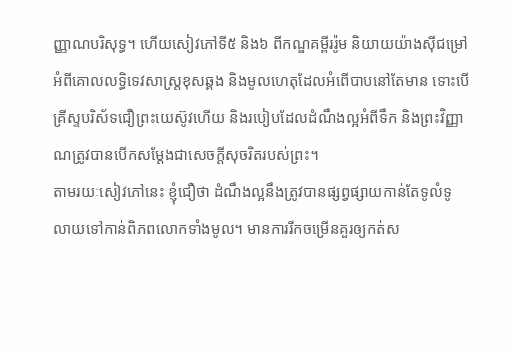ញ្ញាណបរិសុទ្ធ។ ហើយសៀវភៅទី៥ និង៦ ពីកណ្ឌគម្ពីររ៉ូម និយាយយ៉ាងស៊ីជម្រៅអំពីគោលលទ្ធិទេវសាស្ត្រខុសឆ្គង និងមូលហេតុដែលអំពើបាបនៅតែមាន ទោះបើគ្រីស្ទបរិស័ទជឿព្រះយេស៊ូវហើយ និងរបៀបដែលដំណឹងល្អអំពីទឹក និងព្រះវិញ្ញាណត្រូវបានបើកសម្តែងជាសេចក្តីសុចរិតរបស់ព្រះ។
តាមរយៈសៀវភៅនេះ ខ្ញុំជឿថា ដំណឹងល្អនឹងត្រូវបានផ្សព្វផ្សាយកាន់តែទូលំទូលាយទៅកាន់ពិភពលោកទាំងមូល។ មានការរីកចម្រើនគួរឲ្យកត់ស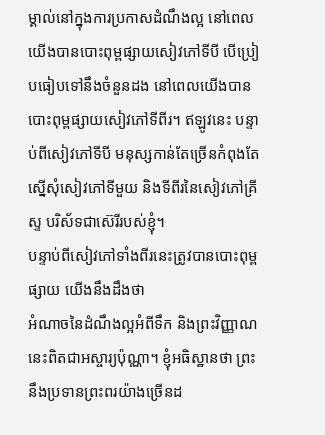ម្គាល់នៅក្នុងការប្រកាសដំណឹងល្អ នៅពេលយើងបានបោះពុម្ពផ្សាយសៀវភៅទីបី បើប្រៀបធៀបទៅនឹងចំនួនដង នៅពេលយើងបានបោះពុម្ពផ្សាយសៀវភៅទីពីរ។ ឥឡូវនេះ បន្ទាប់ពីសៀវភៅទីបី មនុស្សកាន់តែច្រើនកំពុងតែស្នើសុំសៀវភៅទីមួយ និងទីពីរនៃសៀវភៅគ្រីស្ទ បរិស័ទជាស៊េរីរបស់ខ្ញុំ។
បន្ទាប់ពីសៀវភៅទាំងពីរនេះត្រូវបានបោះពុម្ពផ្សាយ យើងនឹងដឹងថា
អំណាចនៃដំណឹងល្អអំពីទឹក និងព្រះវិញ្ញាណនេះពិតជាអស្ចារ្យប៉ុណ្ណា។ ខ្ញុំអធិស្ឋានថា ព្រះនឹងប្រទានព្រះពរយ៉ាងច្រើនដ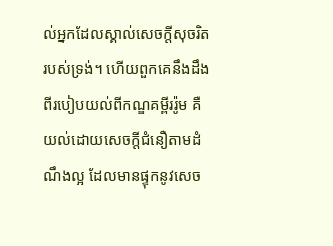ល់អ្នកដែលស្គាល់សេចក្តីសុចរិតរបស់ទ្រង់។ ហើយពួកគេនឹងដឹងពីរបៀបយល់ពីកណ្ឌគម្ពីររ៉ូម គឺយល់ដោយសេចក្តីជំនឿតាមដំណឹងល្អ ដែលមានផ្ទុកនូវសេច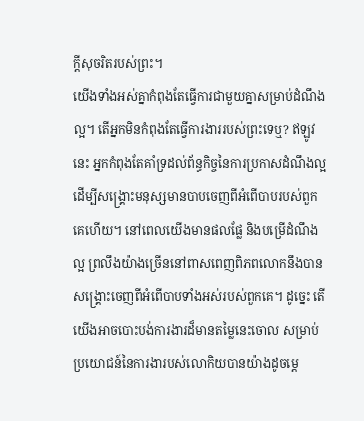ក្តីសុចរិតរបស់ព្រះ។
យើងទាំងអស់គ្នាកំពុងតែធ្វើការជាមួយគ្នាសម្រាប់ដំណឹងល្អ។ តើអ្នកមិនកំពុងតែធ្វើការងាររបស់ព្រះទេឬ? ឥឡូវនេះ អ្នកកំពុងតែគាំទ្រដល់ព័ន្ធកិច្ចនៃការប្រកាសដំណឹងល្អ ដើម្បីសង្រ្គោះមនុស្សមានបាបចេញពីអំពើបាបរបស់ពួកគេហើយ។ នៅពេលយើងមានផលផ្លែ និងបម្រើដំណឹងល្អ ព្រលឹងយ៉ាងច្រើននៅពាសពេញពិភពលោកនឹងបានសង្រ្គោះចេញពីអំពើបាបទាំងអស់របស់ពួកគេ។ ដូច្នេះ តើយើងអាចបោះបង់ការងារដ៏មានតម្លៃនេះចោល សម្រាប់ប្រយោជន៍នៃការងារបស់លោកិយបានយ៉ាងដូចម្តេ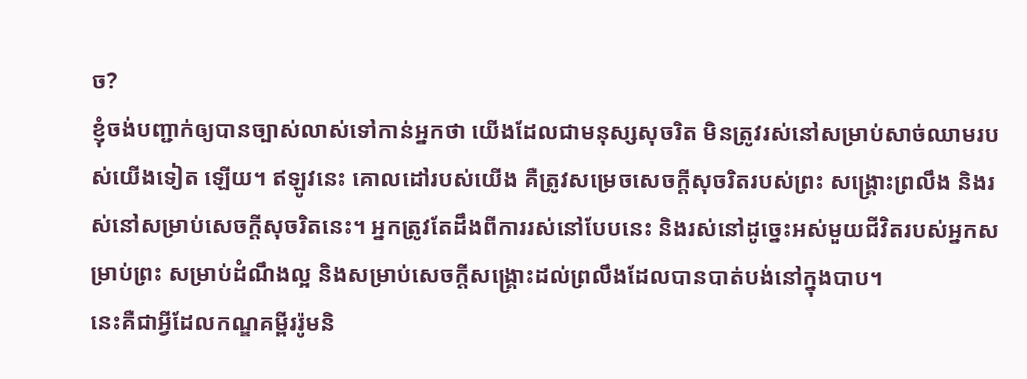ច?
ខ្ញុំចង់បញ្ជាក់ឲ្យបានច្បាស់លាស់ទៅកាន់អ្នកថា យើងដែលជាមនុស្សសុចរិត មិនត្រូវរស់នៅសម្រាប់សាច់ឈាមរបស់យើងទៀត ឡើយ។ ឥឡូវនេះ គោលដៅរបស់យើង គឺត្រូវសម្រេចសេចក្តីសុចរិតរបស់ព្រះ សង្រ្គោះព្រលឹង និងរស់នៅសម្រាប់សេចក្តីសុចរិតនេះ។ អ្នកត្រូវតែដឹងពីការរស់នៅបែបនេះ និងរស់នៅដូច្នេះអស់មួយជីវិតរបស់អ្នកសម្រាប់ព្រះ សម្រាប់ដំណឹងល្អ និងសម្រាប់សេចក្តីសង្រ្គោះដល់ព្រលឹងដែលបានបាត់បង់នៅក្នុងបាប។
នេះគឺជាអ្វីដែលកណ្ឌគម្ពីររ៉ូមនិ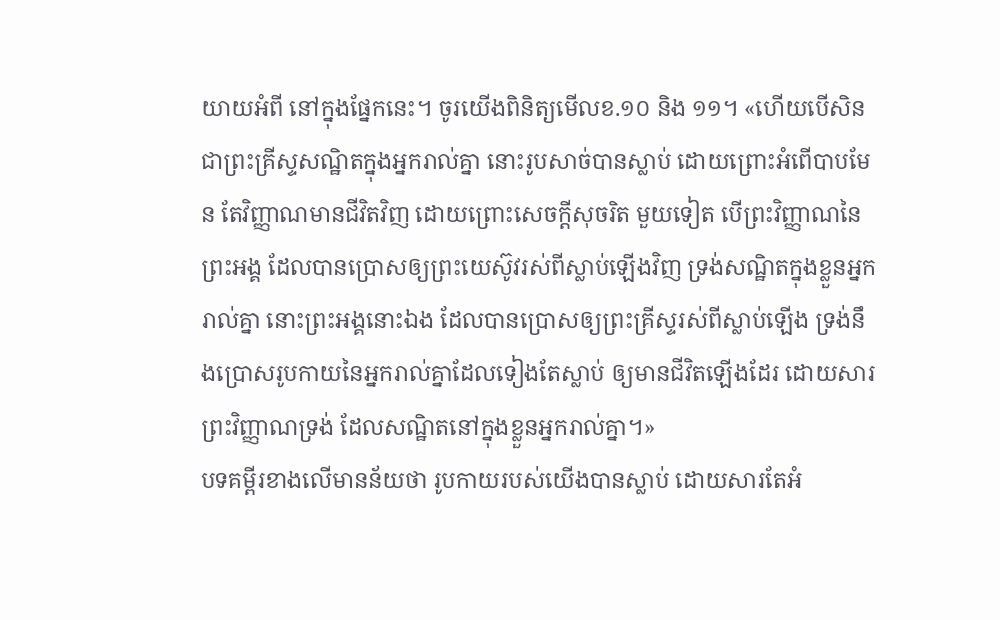យាយអំពី នៅក្នុងផ្នែកនេះ។ ចូរយើងពិនិត្យមើលខ.១០ និង ១១។ «ហើយបើសិនជាព្រះគ្រីស្ទសណ្ឋិតក្នុងអ្នករាល់គ្នា នោះរូបសាច់បានស្លាប់ ដោយព្រោះអំពើបាបមែន តែវិញ្ញាណមានជីវិតវិញ ដោយព្រោះសេចក្តីសុចរិត មួយទៀត បើព្រះវិញ្ញាណនៃព្រះអង្គ ដែលបានប្រោសឲ្យព្រះយេស៊ូវរស់ពីស្លាប់ឡើងវិញ ទ្រង់សណ្ឋិតក្នុងខ្លួនអ្នករាល់គ្នា នោះព្រះអង្គនោះឯង ដែលបានប្រោសឲ្យព្រះគ្រីស្ទរស់ពីស្លាប់ឡើង ទ្រង់នឹងប្រោសរូបកាយនៃអ្នករាល់គ្នាដែលទៀងតែស្លាប់ ឲ្យមានជីវិតឡើងដែរ ដោយសារព្រះវិញ្ញាណទ្រង់ ដែលសណ្ឋិតនៅក្នុងខ្លួនអ្នករាល់គ្នា។»
បទគម្ពីរខាងលើមានន័យថា រូបកាយរបស់យើងបានស្លាប់ ដោយសារតែអំ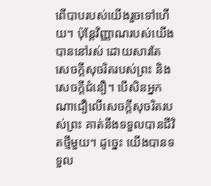ពើបាបរបស់យើងរួចទៅហើយ។ ប៉ុន្តែវិញ្ញាណរបស់យើងបាននៅរស់ ដោយសារតែសេចក្តីសុចរិតរបស់ព្រះ និងសេចក្តីជំនឿ។ បើសិនអ្នកណាជឿលើសេចក្តីសុចរិតរបស់ព្រះ គាត់នឹងទទួលបានជីវិតថ្មីមួយ។ ដូច្នេះ យើងបានទទួល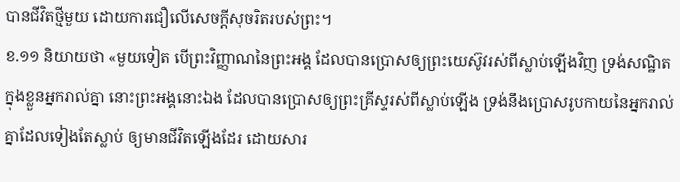បានជីវិតថ្មីមួយ ដោយការជឿលើសេចក្តីសុចរិតរបស់ព្រះ។
ខ.១១ និយាយថា «មួយទៀត បើព្រះវិញ្ញាណនៃព្រះអង្គ ដែលបានប្រោសឲ្យព្រះយេស៊ូវរស់ពីស្លាប់ឡើងវិញ ទ្រង់សណ្ឋិតក្នុងខ្លួនអ្នករាល់គ្នា នោះព្រះអង្គនោះឯង ដែលបានប្រោសឲ្យព្រះគ្រីស្ទរស់ពីស្លាប់ឡើង ទ្រង់នឹងប្រោសរូបកាយនៃអ្នករាល់គ្នាដែលទៀងតែស្លាប់ ឲ្យមានជីវិតឡើងដែរ ដោយសារ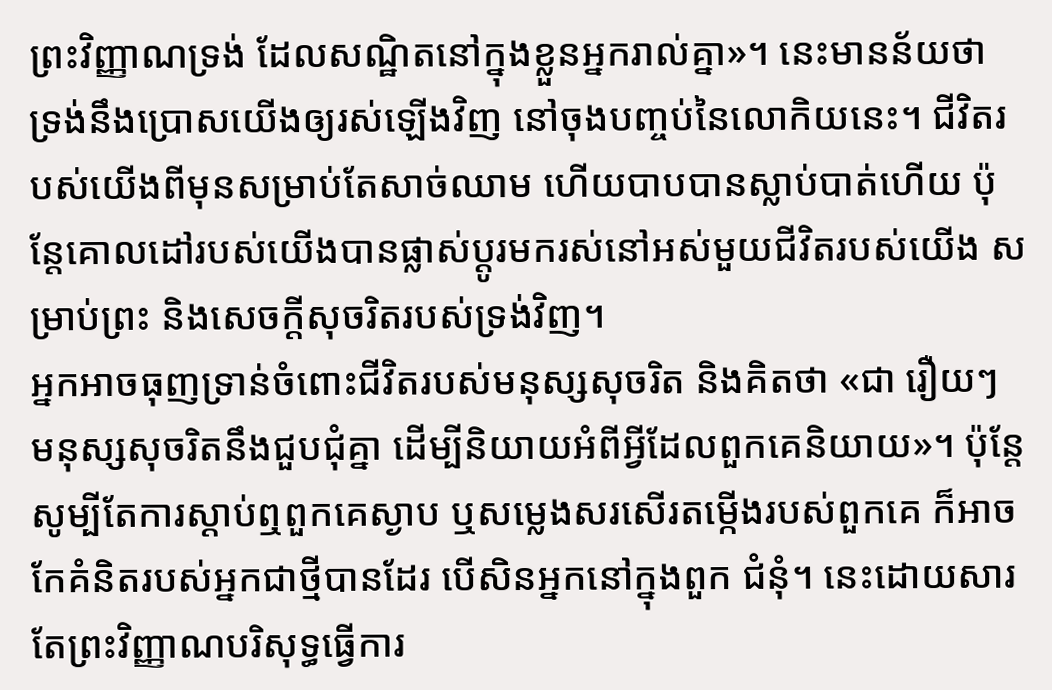ព្រះវិញ្ញាណទ្រង់ ដែលសណ្ឋិតនៅក្នុងខ្លួនអ្នករាល់គ្នា»។ នេះមានន័យថា ទ្រង់នឹងប្រោសយើងឲ្យរស់ឡើងវិញ នៅចុងបញ្ចប់នៃលោកិយនេះ។ ជីវិតរបស់យើងពីមុនសម្រាប់តែសាច់ឈាម ហើយបាបបានស្លាប់បាត់ហើយ ប៉ុន្តែគោលដៅរបស់យើងបានផ្លាស់ប្តូរមករស់នៅអស់មួយជីវិតរបស់យើង សម្រាប់ព្រះ និងសេចក្តីសុចរិតរបស់ទ្រង់វិញ។
អ្នកអាចធុញទ្រាន់ចំពោះជីវិតរបស់មនុស្សសុចរិត និងគិតថា «ជា រឿយៗ មនុស្សសុចរិតនឹងជួបជុំគ្នា ដើម្បីនិយាយអំពីអ្វីដែលពួកគេនិយាយ»។ ប៉ុន្តែសូម្បីតែការស្តាប់ឮពួកគេស្ងាប ឬសម្លេងសរសើរតម្កើងរបស់ពួកគេ ក៏អាចកែគំនិតរបស់អ្នកជាថ្មីបានដែរ បើសិនអ្នកនៅក្នុងពួក ជំនុំ។ នេះដោយសារតែព្រះវិញ្ញាណបរិសុទ្ធធ្វើការ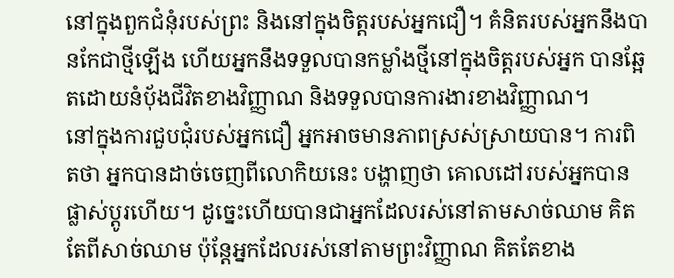នៅក្នុងពួកជំនុំរបស់ព្រះ និងនៅក្នុងចិត្តរបស់អ្នកជឿ។ គំនិតរបស់អ្នកនឹងបានកែជាថ្មីឡើង ហើយអ្នកនឹងទទួលបានកម្លាំងថ្មីនៅក្នុងចិត្តរបស់អ្នក បានឆ្អែតដោយនំប៉័ងជីវិតខាងវិញ្ញាណ និងទទួលបានការងារខាងវិញ្ញាណ។
នៅក្នុងការជួបជុំរបស់អ្នកជឿ អ្នកអាចមានភាពស្រស់ស្រាយបាន។ ការពិតថា អ្នកបានដាច់ចេញពីលោកិយនេះ បង្ហាញថា គោលដៅរបស់អ្នកបានផ្លាស់ប្តូរហើយ។ ដូច្នេះហើយបានជាអ្នកដែលរស់នៅតាមសាច់ឈាម គិតតែពីសាច់ឈាម ប៉ុន្តែអ្នកដែលរស់នៅតាមព្រះវិញ្ញាណ គិតតែខាង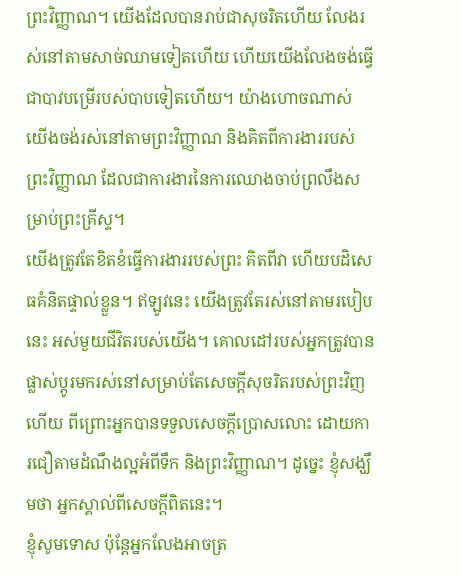ព្រះវិញ្ញាណ។ យើងដែលបានរាប់ជាសុចរិតហើយ លែងរស់នៅតាមសាច់ឈាមទៀតហើយ ហើយយើងលែងចង់ធ្វើជាបាវបម្រើរបស់បាបទៀតហើយ។ យ៉ាងហោចណាស់ យើងចង់រស់នៅតាមព្រះវិញ្ញាណ និងគិតពីការងាររបស់ព្រះវិញ្ញាណ ដែលជាការងារនៃការឈោងចាប់ព្រលឹងសម្រាប់ព្រះគ្រីស្ទ។
យើងត្រូវតែខិតខំធ្វើការងាររបស់ព្រះ គិតពីវា ហើយបដិសេធគំនិតផ្ទាល់ខ្លួន។ ឥឡូវនេះ យើងត្រូវតែរស់នៅតាមរបៀបនេះ អស់មួយជីវិតរបស់យើង។ គោលដៅរបស់អ្នកត្រូវបានផ្លាស់ប្តូរមករស់នៅសម្រាប់តែសេចក្តីសុចរិតរបស់ព្រះវិញហើយ ពីព្រោះអ្នកបានទទួលសេចក្តីប្រោសលោះ ដោយការជឿតាមដំណឹងល្អអំពីទឹក និងព្រះវិញ្ញាណ។ ដូច្នេះ ខ្ញុំសង្ឃឹមថា អ្នកស្គាល់ពីសេចក្តីពិតនេះ។
ខ្ញុំសូមទោស ប៉ុន្តែអ្នកលែងអាចត្រ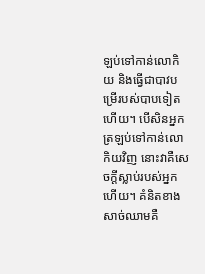ឡប់ទៅកាន់លោកិយ និងធ្វើជាបាវបម្រើរបស់បាបទៀតហើយ។ បើសិនអ្នកត្រឡប់ទៅកាន់លោកិយវិញ នោះវាគឺសេចក្តីស្លាប់របស់អ្នកហើយ។ គំនិតខាងសាច់ឈាមគឺ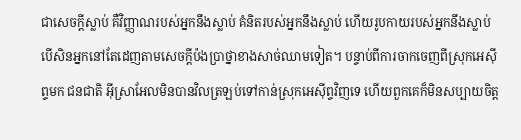ជាសេចក្តីស្លាប់ គឺវិញ្ញាណរបស់អ្នកនឹងស្លាប់ គំនិតរបស់អ្នកនឹងស្លាប់ ហើយរូបកាយរបស់អ្នកនឹងស្លាប់ បើសិនអ្នកនៅតែដេញតាមសេចក្តីប៉ងប្រាថ្នាខាងសាច់ឈាមទៀត។ បន្ទាប់ពីការចាកចេញពីស្រុកអេស៊ីព្ទមក ជនជាតិ អ៊ីស្រាអែលមិនបានវិលត្រឡប់ទៅកាន់ស្រុកអេស៊ីព្ទវិញទេ ហើយពួកគេក៏មិនសប្បាយចិត្ត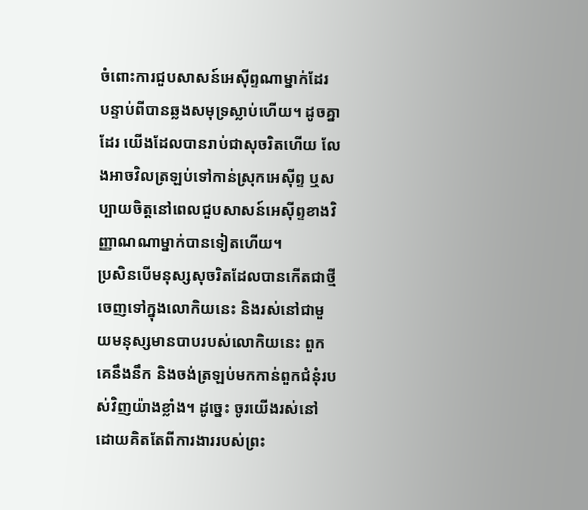ចំពោះការជួបសាសន៍អេស៊ីព្ទណាម្នាក់ដែរ បន្ទាប់ពីបានឆ្លងសមុទ្រស្លាប់ហើយ។ ដូចគ្នាដែរ យើងដែលបានរាប់ជាសុចរិតហើយ លែងអាចវិលត្រឡប់ទៅកាន់ស្រុកអេស៊ីព្ទ ឬសប្បាយចិត្តនៅពេលជួបសាសន៍អេស៊ីព្ទខាងវិញ្ញាណណាម្នាក់បានទៀតហើយ។
ប្រសិនបើមនុស្សសុចរិតដែលបានកើតជាថ្មី ចេញទៅក្នុងលោកិយនេះ និងរស់នៅជាមួយមនុស្សមានបាបរបស់លោកិយនេះ ពួកគេនឹងនឹក និងចង់ត្រឡប់មកកាន់ពួកជំនុំរបស់វិញយ៉ាងខ្លាំង។ ដូច្នេះ ចូរយើងរស់នៅ ដោយគិតតែពីការងាររបស់ព្រះ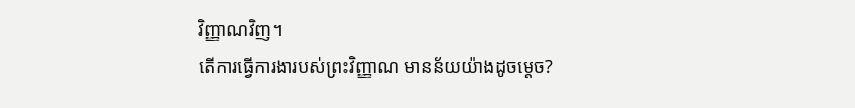វិញ្ញាណវិញ។
តើការធ្វើការងារបស់ព្រះវិញ្ញាណ មានន័យយ៉ាងដូចម្តេច?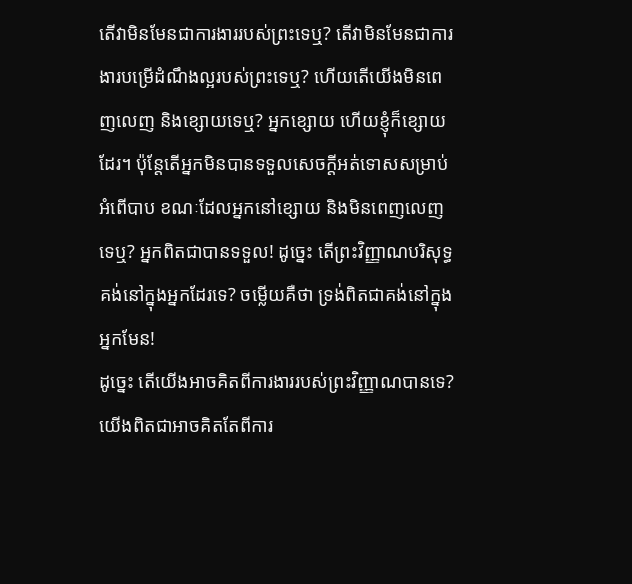តើវាមិនមែនជាការងាររបស់ព្រះទេឬ? តើវាមិនមែនជាការងារបម្រើដំណឹងល្អរបស់ព្រះទេឬ? ហើយតើយើងមិនពេញលេញ និងខ្សោយទេឬ? អ្នកខ្សោយ ហើយខ្ញុំក៏ខ្សោយដែរ។ ប៉ុន្តែតើអ្នកមិនបានទទួលសេចក្តីអត់ទោសសម្រាប់អំពើបាប ខណៈដែលអ្នកនៅខ្សោយ និងមិនពេញលេញទេឬ? អ្នកពិតជាបានទទួល! ដូច្នេះ តើព្រះវិញ្ញាណបរិសុទ្ធគង់នៅក្នុងអ្នកដែរទេ? ចម្លើយគឺថា ទ្រង់ពិតជាគង់នៅក្នុងអ្នកមែន!
ដូច្នេះ តើយើងអាចគិតពីការងាររបស់ព្រះវិញ្ញាណបានទេ? យើងពិតជាអាចគិតតែពីការ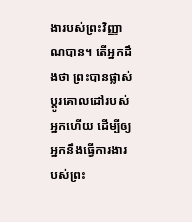ងារបស់ព្រះវិញ្ញាណបាន។ តើអ្នកដឹងថា ព្រះបានផ្លាស់ប្តូរគោលដៅរបស់អ្នកហើយ ដើម្បីឲ្យអ្នកនឹងធ្វើការងារបស់ព្រះ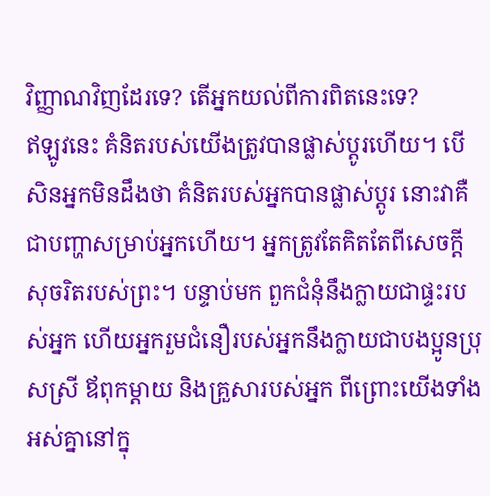វិញ្ញាណវិញដែរទេ? តើអ្នកយល់ពីការពិតនេះទេ?
ឥឡូវនេះ គំនិតរបស់យើងត្រូវបានផ្លាស់ប្តូរហើយ។ បើសិនអ្នកមិនដឹងថា គំនិតរបស់អ្នកបានផ្លាស់ប្តូរ នោះវាគឺជាបញ្ហាសម្រាប់អ្នកហើយ។ អ្នកត្រូវតែគិតតែពីសេចក្តីសុចរិតរបស់ព្រះ។ បន្ទាប់មក ពួកជំនុំនឹងក្លាយជាផ្ទះរបស់អ្នក ហើយអ្នករួមជំនឿរបស់អ្នកនឹងក្លាយជាបងប្អូនប្រុសស្រី ឪពុកម្តាយ និងគ្រួសារបស់អ្នក ពីព្រោះយើងទាំងអស់គ្នានៅក្នុ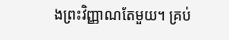ងព្រះវិញ្ញាណតែមួយ។ គ្រប់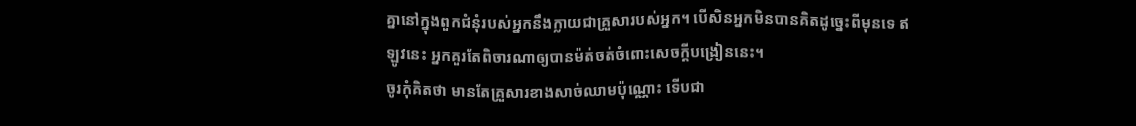គ្នានៅក្នុងពួកជំនុំរបស់អ្នកនឹងក្លាយជាគ្រួសារបស់អ្នក។ បើសិនអ្នកមិនបានគិតដូច្នេះពីមុនទេ ឥឡូវនេះ អ្នកគួរតែពិចារណាឲ្យបានម៉ត់ចត់ចំពោះសេចក្តីបង្រៀននេះ។
ចូរកុំគិតថា មានតែគ្រួសារខាងសាច់ឈាមប៉ុណ្ណោះ ទើបជា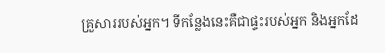គ្រួសាររបស់អ្នក។ ទីកន្លែងនេះគឺជាផ្ទះរបស់អ្នក និងអ្នកដែ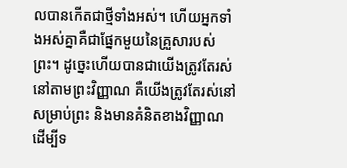លបានកើតជាថ្មីទាំងអស់។ ហើយអ្នកទាំងអស់គ្នាគឺជាផ្នែកមួយនៃគ្រួសារបស់ព្រះ។ ដូច្នេះហើយបានជាយើងត្រូវតែរស់នៅតាមព្រះវិញ្ញាណ គឺយើងត្រូវតែរស់នៅសម្រាប់ព្រះ និងមានគំនិតខាងវិញ្ញាណ ដើម្បីទ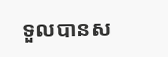ទួលបានស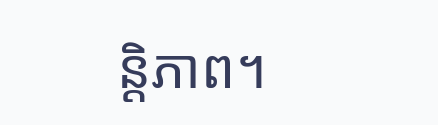ន្តិភាព។